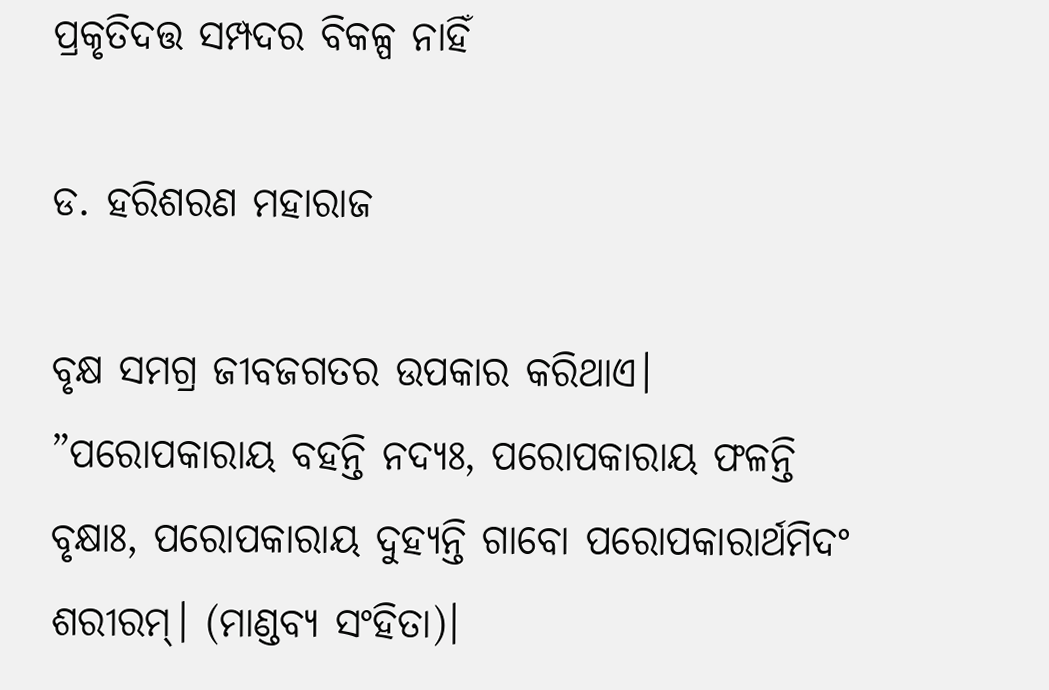ପ୍ରକୃତିଦତ୍ତ ସମ୍ପଦର ବିକଳ୍ପ ନାହିଁ

ଡ. ହରିଶରଣ ମହାରାଜ

ବୃକ୍ଷ ସମଗ୍ର ଜୀବଜଗତର ଉପକାର କରିଥାଏ। ”ପରୋପକାରାୟ ବହନ୍ତି ନଦ୍ୟଃ, ପରୋପକାରାୟ ଫଳନ୍ତି ବୃକ୍ଷାଃ, ପରୋପକାରାୟ ଦୁହ୍ୟନ୍ତି ଗାବୋ ପରୋପକାରାର୍ଥମିଦଂ ଶରୀରମ୍‌। (ମାଣ୍ଡବ୍ୟ ସଂହିତା)।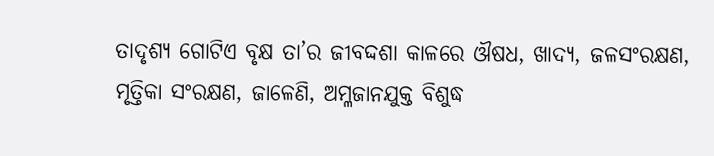ତାଦୃଶ୍ୟ ଗୋଟିଏ ବୃକ୍ଷ ତା’ର ଜୀବଦ୍ଦଶା କାଳରେ ଔଷଧ, ଖାଦ୍ୟ, ଜଳସଂରକ୍ଷଣ, ମୃତ୍ତିକା ସଂରକ୍ଷଣ, ଜାଳେଣି, ଅମ୍ଳଜାନଯୁକ୍ତ ବିଶୁଦ୍ଧ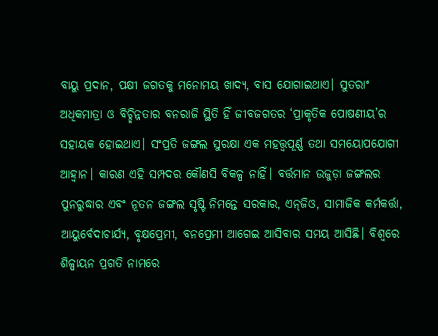ବାୟୁ ପ୍ରଦାନ, ପକ୍ଷୀ ଜଗତକୁ ମନୋମୟ ଖାଦ୍ୟ, ବାସ ଯୋଗାଇଥାଏ। ସୁତରାଂ ଅଧିକମାତ୍ରା ଓ ବିଚ୍ଛିନ୍ନତାର ବନରାଜି ସ୍ଥିତି ହିଁ ଜୀବଜଗତର ‘ପ୍ରାକୃତିକ ପୋଷଣୀୟ’ର ସହାୟକ ହୋଇଥାଏ। ସଂପ୍ରତି ଜଙ୍ଗଲ ସୁରକ୍ଷା ଏକ ମହତ୍ତ୍ୱପୂର୍ଣ୍ଣ ତଥା ସମୟୋପଯୋଗୀ ଆହ୍ବାନ। କାରଣ ଏହି ସମ୍ପଦର କୌଣସି ବିକଳ୍ପ ନାହିଁ। ବର୍ତ୍ତମାନ ଉଜୁଡ଼ା ଜଙ୍ଗଲର ପୁନରୁଦ୍ଧାର ଏବଂ ନୂତନ ଜଙ୍ଗଲ ସୃଷ୍ଟି ନିମନ୍ତେ ସରକାର, ଏନ୍‌ଜିଓ, ସାମାଜିକ କର୍ମକର୍ତ୍ତା, ଆୟୁର୍ବେଦାଚାର୍ଯ୍ୟ, ବୃକ୍ଷପ୍ରେମୀ, ବନପ୍ରେମୀ ଆଗେଇ ଆସିବାର ସମୟ ଆସିଛି। ବିଶ୍ୱରେ ଶିଳ୍ପାୟନ ପ୍ରଗତି ନାମରେ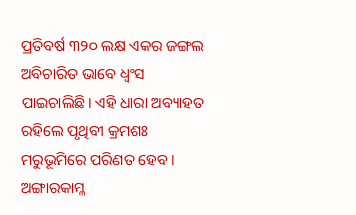ପ୍ରତିବର୍ଷ ୩୨୦ ଲକ୍ଷ ଏକର ଜଙ୍ଗଲ ଅବିଚାରିତ ଭାବେ ଧ୍ୱଂସ ପାଇଚାଲିଛି। ଏହି ଧାରା ଅବ୍ୟାହତ ରହିଲେ ପୃଥିବୀ କ୍ରମଶଃ ମରୁଭୂମିରେ ପରିଣତ ହେବ। ଅଙ୍ଗାରକାମ୍ଳ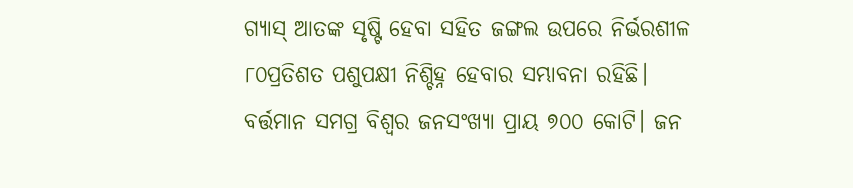ଗ୍ୟାସ୍‌ ଆତଙ୍କ ସୃଷ୍ଟି ହେବା ସହିତ ଜଙ୍ଗଲ ଉପରେ ନିର୍ଭରଶୀଳ ୮୦ପ୍ରତିଶତ ପଶୁପକ୍ଷୀ ନିଶ୍ଚିହ୍ନ ହେବାର ସମ୍ଭାବନା ରହିଛି। ବର୍ତ୍ତମାନ ସମଗ୍ର ବିଶ୍ୱର ଜନସଂଖ୍ୟା ପ୍ରାୟ ୭୦୦ କୋଟି। ଜନ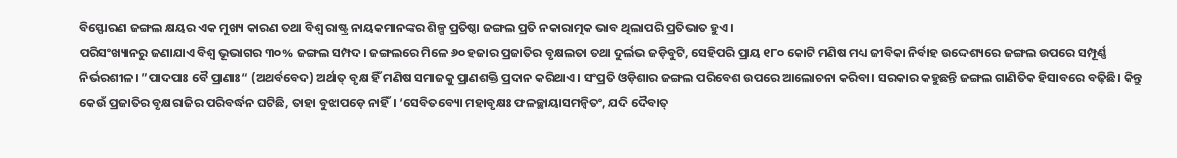ବିସ୍ଫୋରଣ ଜଙ୍ଗଲ କ୍ଷୟର ଏକ ମୁଖ୍ୟ କାରଣ ତଥା ବିଶ୍ୱ ରାଷ୍ଟ୍ର ନାୟକମାନଙ୍କର ଶିଳ୍ପ ପ୍ରତିଷ୍ଠା ଜଙ୍ଗଲ ପ୍ରତି ନକାରାତ୍ମକ ଭାବ ଥିଲାପରି ପ୍ରତିଭାତ ହୁଏ।
ପରିସଂଖ୍ୟାନରୁ ଜଣାଯାଏ ବିଶ୍ୱ ଭୂଭାଗର ୩୦% ଜଙ୍ଗଲ ସମ୍ପଦ। ଜଙ୍ଗଲରେ ମିଳେ ୬୦ ହଜାର ପ୍ରଜାତିର ବୃକ୍ଷଲତା ତଥା ଦୁର୍ଲଭ ଜଡ଼ିବୁଟି, ସେହିପରି ପ୍ରାୟ ୧୮୦ କୋଟି ମଣିଷ ମଧ୍ୟ ଜୀବିକା ନିର୍ବାହ ଉଦ୍ଦେଶ୍ୟରେ ଜଙ୍ଗଲ ଉପରେ ସମ୍ପୂର୍ଣ୍ଣ ନିର୍ଭରଶୀଳ। ”ପାଦପାଃ ବୈ ପ୍ରାଣାଃ“ (ଅଥର୍ବବେଦ) ଅର୍ଥାତ୍‌ ବୃକ୍ଷ ହିଁ ମଣିଷ ସମାଜକୁ ପ୍ରାଣଶକ୍ତି ପ୍ରଦାନ କରିଥାଏ। ସଂପ୍ରତି ଓଡ଼ିଶାର ଜଙ୍ଗଲ ପରିବେଶ ଉପରେ ଆଲୋଚନା କରିବା। ସରକାର କହୁଛନ୍ତି ଜଙ୍ଗଲ ଗାଣିତିକ ହିସାବରେ ବଢ଼ିଛି। କିନ୍ତୁ କେଉଁ ପ୍ରଜାତିର ବୃକ୍ଷରାଜିର ପରିବର୍ଦ୍ଧନ ଘଟିଛି, ତାହା ବୁଝାପଡ଼େ ନାହିଁ। ‘ସେବିତବ୍ୟୋ ମହାବୃକ୍ଷଃ ଫଳଚ୍ଛାୟାସମନ୍ବିତଂ, ଯଦି ଦୈବାତ୍‌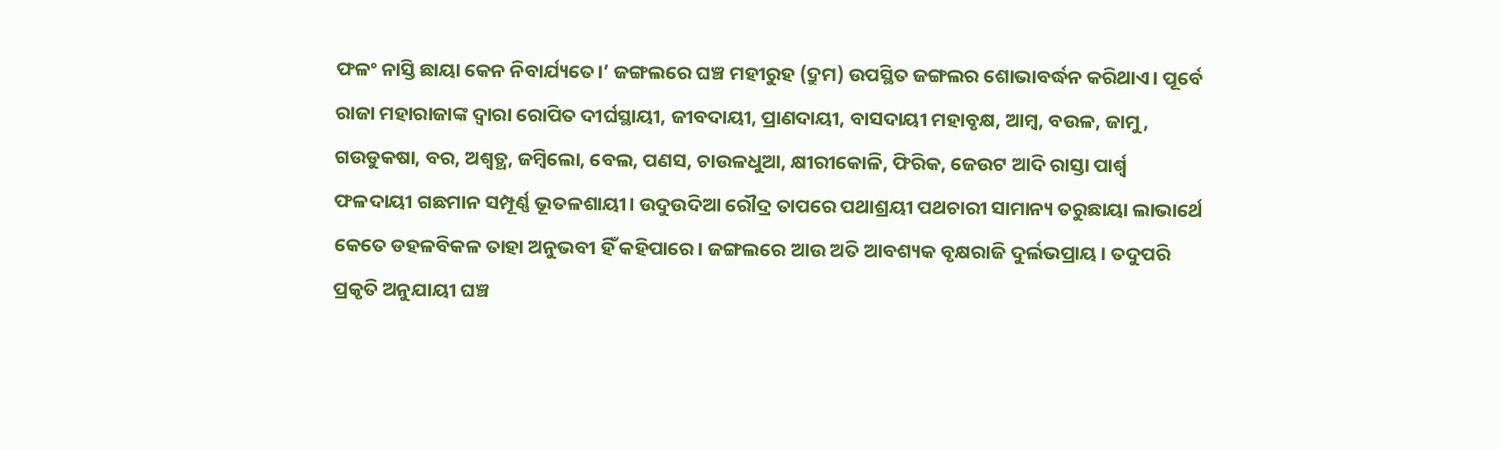ଫଳଂ ନାସ୍ତି ଛାୟା କେନ ନିବାର୍ଯ୍ୟତେ।’ ଜଙ୍ଗଲରେ ଘଞ୍ଚ ମହୀରୁହ (ଦ୍ରୁମ) ଉପସ୍ଥିତ ଜଙ୍ଗଲର ଶୋଭାବର୍ଦ୍ଧନ କରିଥାଏ। ପୂର୍ବେ ରାଜା ମହାରାଜାଙ୍କ ଦ୍ୱାରା ରୋପିତ ଦୀର୍ଘସ୍ଥାୟୀ, ଜୀବଦାୟୀ, ପ୍ରାଣଦାୟୀ, ବାସଦାୟୀ ମହାବୃକ୍ଷ, ଆମ୍ବ, ବଉଳ, ଜାମୁ, ଗଉଡୁକଷା, ବର, ଅଶ୍ୱତ୍ଥ, ଜମ୍ବିଲୋ, ବେଲ, ପଣସ, ଚାଉଳଧୁଆ, କ୍ଷୀରୀକୋଳି, ଫିରିକ, ଜେଉଟ ଆଦି ରାସ୍ତା ପାର୍ଶ୍ୱ ଫଳଦାୟୀ ଗଛମାନ ସମ୍ପୂର୍ଣ୍ଣ ଭୂତଳଶାୟୀ। ଉଦୁଉଦିଆ ରୌଦ୍ର ତାପରେ ପଥାଶ୍ରୟୀ ପଥଚାରୀ ସାମାନ୍ୟ ତରୁଛାୟା ଲାଭାର୍ଥେ କେତେ ଡହଳବିକଳ ତାହା ଅନୁଭବୀ ହିଁ କହିପାରେ। ଜଙ୍ଗଲରେ ଆଉ ଅତି ଆବଶ୍ୟକ ବୃକ୍ଷରାଜି ଦୁର୍ଲଭପ୍ରାୟ। ତଦୁପରି ପ୍ରକୃତି ଅନୁଯାୟୀ ଘଞ୍ଚ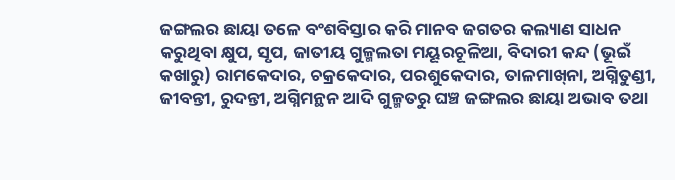ଜଙ୍ଗଲର ଛାୟା ତଳେ ବଂଶବିସ୍ତାର କରି ମାନବ ଜଗତର କଲ୍ୟାଣ ସାଧନ କରୁଥିବା କ୍ଷୁପ, ସୃପ, ଜାତୀୟ ଗୁଳ୍ମଲତା ମୟୂରଚୂଳିଆ, ବିଦାରୀ କନ୍ଦ (ଭୂଇଁ କଖାରୁ) ରାମକେଦାର, ଚକ୍ରକେଦାର, ପରଶୁକେଦାର, ତାଳମାଖ୍‌ନା, ଅଗ୍ନିତୁଣ୍ଡୀ, ଜୀବନ୍ତୀ, ରୁଦନ୍ତୀ, ଅଗ୍ନିମନ୍ଥନ ଆଦି ଗୁଳ୍ମତରୁ ଘଞ୍ଚ ଜଙ୍ଗଲର ଛାୟା ଅଭାବ ତଥା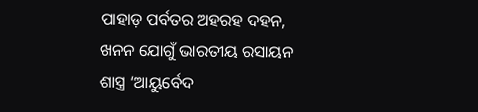ପାହାଡ଼ ପର୍ବତର ଅହରହ ଦହନ, ଖନନ ଯୋଗୁଁ ଭାରତୀୟ ରସାୟନ ଶାସ୍ତ୍ର ‘ଆୟୁର୍ବେଦ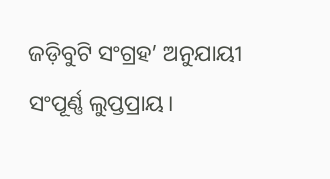ଜଡ଼ିବୁଟି ସଂଗ୍ରହ’ ଅନୁଯାୟୀ ସଂପୂର୍ଣ୍ଣ ଲୁପ୍ତପ୍ରାୟ।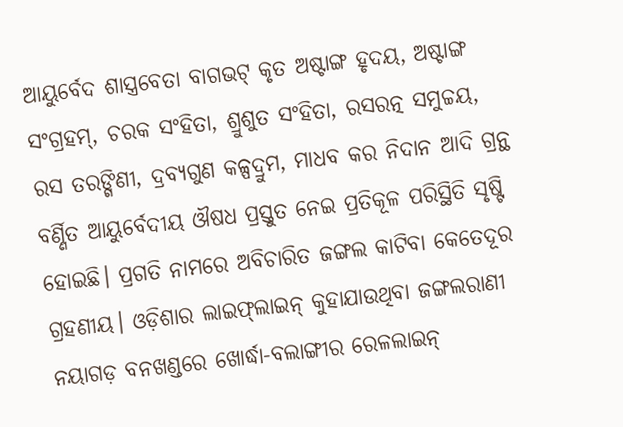ଆୟୁର୍ବେଦ ଶାସ୍ତ୍ରବେତା ବାଗଭଟ୍‌ କୃତ ଅଷ୍ଟାଙ୍ଗ ହୃଦୟ, ଅଷ୍ଟାଙ୍ଗ ସଂଗ୍ରହମ୍‌, ଚରକ ସଂହିତା, ଶ୍ରୁଶୁତ ସଂହିତା, ରସରତ୍ନ ସମୁଚ୍ଚୟ, ରସ ତରଙ୍ଗିଣୀ, ଦ୍ରବ୍ୟଗୁଣ କଳ୍ପଦ୍ରୁମ, ମାଧବ କର ନିଦାନ ଆଦି ଗ୍ରନ୍ଥ ବର୍ଣ୍ଣିତ ଆୟୁର୍ବେଦୀୟ ଔଷଧ ପ୍ରସ୍ତୁତ ନେଇ ପ୍ରତିକୂଳ ପରିସ୍ଥିତି ସୃଷ୍ଟି ହୋଇଛି। ପ୍ରଗତି ନାମରେ ଅବିଚାରିତ ଜଙ୍ଗଲ କାଟିବା କେତେଦୂର ଗ୍ରହଣୀୟ। ଓଡ଼ିଶାର ଲାଇଫ୍‌ଲାଇନ୍‌ କୁହାଯାଉଥିବା ଜଙ୍ଗଲରାଣୀ ନୟାଗଡ଼ ବନଖଣ୍ଡରେ ଖୋର୍ଦ୍ଧା-ବଲାଙ୍ଗୀର ରେଳଲାଇନ୍‌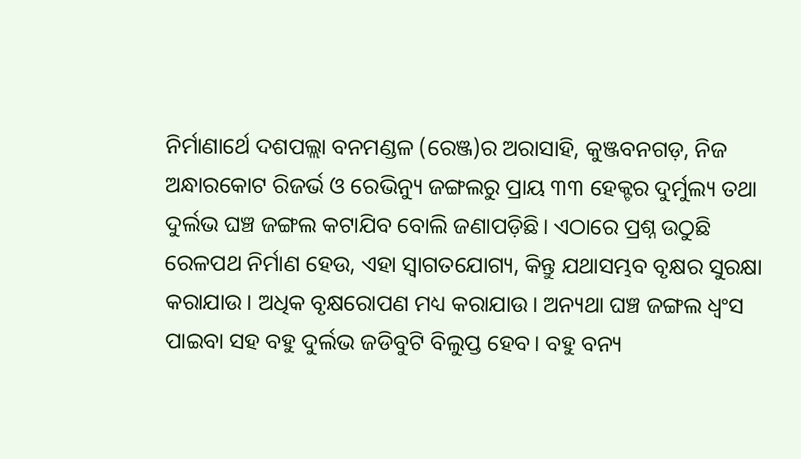ନିର୍ମାଣାର୍ଥେ ଦଶପଲ୍ଲା ବନମଣ୍ଡଳ (ରେଞ୍ଜ)ର ଅରାସାହି, କୁଞ୍ଜବନଗଡ଼, ନିଜ ଅନ୍ଧାରକୋଟ ରିଜର୍ଭ ଓ ରେଭିନ୍ୟୁ ଜଙ୍ଗଲରୁ ପ୍ରାୟ ୩୩ ହେକ୍ଟର ଦୁର୍ମୁଲ୍ୟ ତଥା ଦୁର୍ଲଭ ଘଞ୍ଚ ଜଙ୍ଗଲ କଟାଯିବ ବୋଲି ଜଣାପଡ଼ିଛି। ଏଠାରେ ପ୍ରଶ୍ନ ଉଠୁଛି ରେଳପଥ ନିର୍ମାଣ ହେଉ, ଏହା ସ୍ବାଗତଯୋଗ୍ୟ, କିନ୍ତୁ ଯଥାସମ୍ଭବ ବୃକ୍ଷର ସୁରକ୍ଷା କରାଯାଉ। ଅଧିକ ବୃକ୍ଷରୋପଣ ମଧ୍ୟ କରାଯାଉ। ଅନ୍ୟଥା ଘଞ୍ଚ ଜଙ୍ଗଲ ଧ୍ୱଂସ ପାଇବା ସହ ବହୁ ଦୁର୍ଲଭ ଜଡିବୁଟି ବିଲୁପ୍ତ ହେବ। ବହୁ ବନ୍ୟ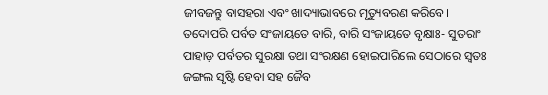ଜୀବଜନ୍ତୁ ବାସହରା ଏବଂ ଖାଦ୍ୟାଭାବରେ ମୃତ୍ୟୁବରଣ କରିବେ।
ତଦୋପରି ପର୍ବତ ସଂଜାୟତେ ବାରି, ବାରି ସଂଜାୟତେ ବୃକ୍ଷାଃ- ସୁତରାଂ ପାହାଡ଼ ପର୍ବତର ସୁରକ୍ଷା ତଥା ସଂରକ୍ଷଣ ହୋଇପାରିଲେ ସେଠାରେ ସ୍ବତଃ ଜଙ୍ଗଲ ସୃଷ୍ଟି ହେବା ସହ ଜୈବ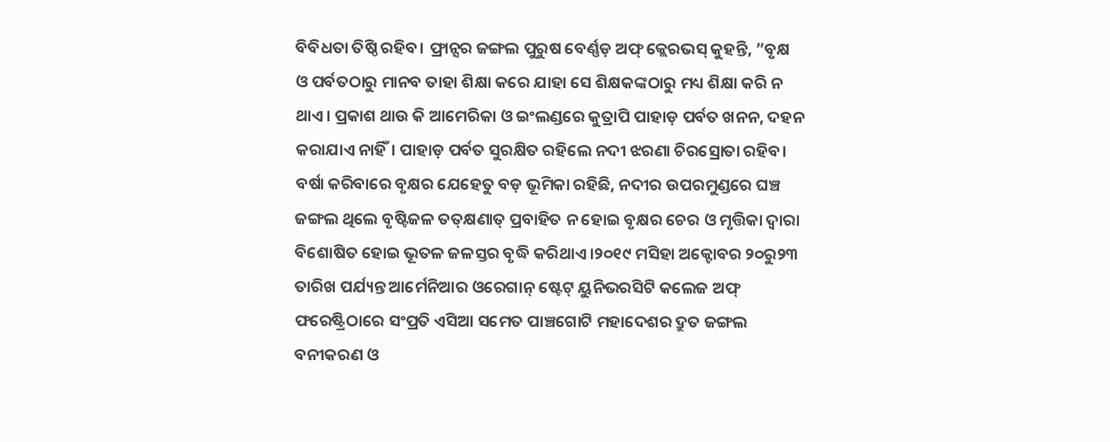ବିବିଧତା ତିଷ୍ଠି ରହିବ। ଫ୍ରାନ୍ସର ଜଙ୍ଗଲ ପୁରୁଷ ବେର୍ଣ୍ଣଡ଼ ଅଫ୍‌ କ୍ଲେରଭସ୍‌ କୁହନ୍ତି, ”ବୃକ୍ଷ ଓ ପର୍ବତଠାରୁ ମାନବ ତାହା ଶିକ୍ଷା କରେ ଯାହା ସେ ଶିକ୍ଷକଙ୍କଠାରୁ ମଧ୍ୟ ଶିକ୍ଷା କରି ନ ଥାଏ। ପ୍ରକାଶ ଥାଉ କି ଆମେରିକା ଓ ଇଂଲଣ୍ଡରେ କୁତ୍ରାପି ପାହାଡ଼ ପର୍ବତ ଖନନ, ଦହନ କରାଯାଏ ନାହିଁ। ପାହାଡ଼ ପର୍ବତ ସୁରକ୍ଷିତ ରହିଲେ ନଦୀ ଝରଣା ଚିରସ୍ରୋତା ରହିବ। ବର୍ଷା କରିବାରେ ବୃକ୍ଷର ଯେହେତୁ ବଡ଼ ଭୂମିକା ରହିଛି, ନଦୀର ଉପରମୁଣ୍ଡରେ ଘଞ୍ଚ ଜଙ୍ଗଲ ଥିଲେ ବୃଷ୍ଟିଜଳ ତତ୍‌କ୍ଷଣାତ୍‌ ପ୍ରବାହିତ ନ ହୋଇ ବୃକ୍ଷର ଚେର ଓ ମୃତ୍ତିକା ଦ୍ୱାରା ବିଶୋଷିତ ହୋଇ ଭୂତଳ ଜଳସ୍ତର ବୃଦ୍ଧି କରିଥାଏ।୨୦୧୯ ମସିହା ଅକ୍ଟୋବର ୨୦ରୁ୨୩ ତାରିଖ ପର୍ଯ୍ୟନ୍ତ ଆର୍ମେନିଆର ଓରେଗାନ୍‌ ଷ୍ଟେଟ୍‌ ୟୁନିଭରସିଟି କଲେଜ ଅଫ୍‌ ଫରେଷ୍ଟ୍ରିଠାରେ ସଂପ୍ରତି ଏସିଆ ସମେତ ପାଞ୍ଚଗୋଟି ମହାଦେଶର ଦ୍ରୁତ ଜଙ୍ଗଲ ବନୀକରଣ ଓ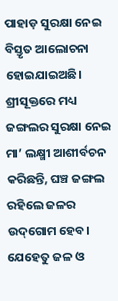ପାହାଡ଼ ସୁରକ୍ଷା ନେଇ ବିସ୍ତୃତ ଆଲୋଚନା ହୋଇଯାଇଅଛି। ଶ୍ରୀସୂକ୍ତରେ ମଧ୍ୟ ଜଙ୍ଗଲର ସୁରକ୍ଷା ନେଇ ମା’ ଲକ୍ଷ୍ମୀ ଆଶୀର୍ବଚନ କରିଛନ୍ତି, ଘଞ୍ଚ ଜଙ୍ଗଲ ରହିଲେ ଜଳର ଉଦ୍‌ଗୋମ ହେବ। ଯେହେତୁ ଜଳ ଓ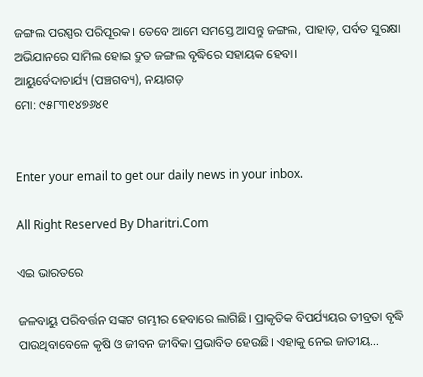ଜଙ୍ଗଲ ପରସ୍ପର ପରିପୂରକ। ତେବେ ଆମେ ସମସ୍ତେ ଆସନ୍ତୁ ଜଙ୍ଗଲ, ପାହାଡ଼, ପର୍ବତ ସୁରକ୍ଷା ଅଭିଯାନରେ ସାମିଲ ହୋଇ ଦ୍ରୁତ ଜଙ୍ଗଲ ବୃଦ୍ଧିରେ ସହାୟକ ହେବା।
ଆୟୁର୍ବେଦାଚାର୍ଯ୍ୟ (ପଞ୍ଚଗବ୍ୟ), ନୟାଗଡ଼
ମୋ: ୯୫୮୩୧୪୭୬୪୧


Enter your email to get our daily news in your inbox.

All Right Reserved By Dharitri.Com

ଏଇ ଭାରତରେ

ଜଳବାୟୁ ପରିବର୍ତ୍ତନ ସଙ୍କଟ ଗମ୍ଭୀର ହେବାରେ ଲାଗିଛି। ପ୍ରାକୃତିକ ବିପର୍ଯ୍ୟୟର ତୀବ୍ରତା ବୃଦ୍ଧି ପାଉଥିବାବେଳେ କୃଷି ଓ ଜୀବନ ଜୀବିକା ପ୍ରଭାବିତ ହେଉଛି। ଏହାକୁ ନେଇ ଜାତୀୟ…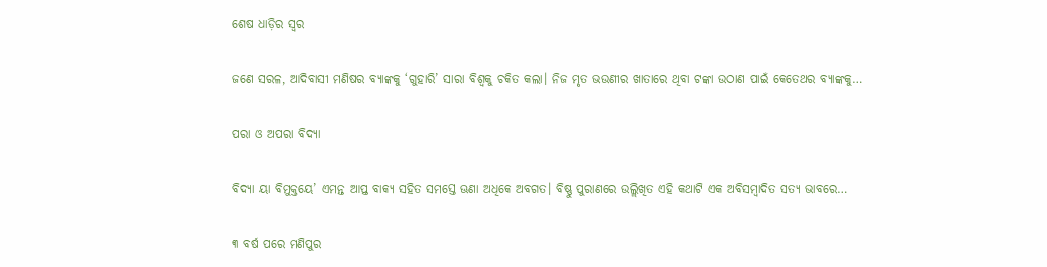ଶେଷ ଧାଡ଼ିର ସ୍ବର

ଜଣେ ସରଳ, ଆଦିବାସୀ ମଣିଷର ବ୍ୟାଙ୍କକୁ ‘ଗୁହାରି’ ସାରା ବିଶ୍ୱକୁ ଚକିତ କଲା। ନିଜ ମୃତ ଭଉଣୀର ଖାତାରେ ଥିବା ଟଙ୍କା ଉଠାଣ ପାଇଁ କେତେଥର ବ୍ୟାଙ୍କକୁ…

ପରା ଓ ଅପରା ବିଦ୍ୟା

ବିଦ୍ୟା ୟା ବିମୁକ୍ତୟେ’ ଏମନ୍ତ ଆପ୍ତ ବାକ୍ୟ ସହିତ ସମସ୍ତେ ଊଣା ଅଧିକେ ଅବଗତ। ବିଷ୍ଣୁ ପୁରାଣରେ ଉଲ୍ଲିଖିତ ଏହି କଥାଟି ଏକ ଅବିସମ୍ବାଦିତ ସତ୍ୟ ଭାବରେ…

୩ ବର୍ଷ ପରେ ମଣିପୁର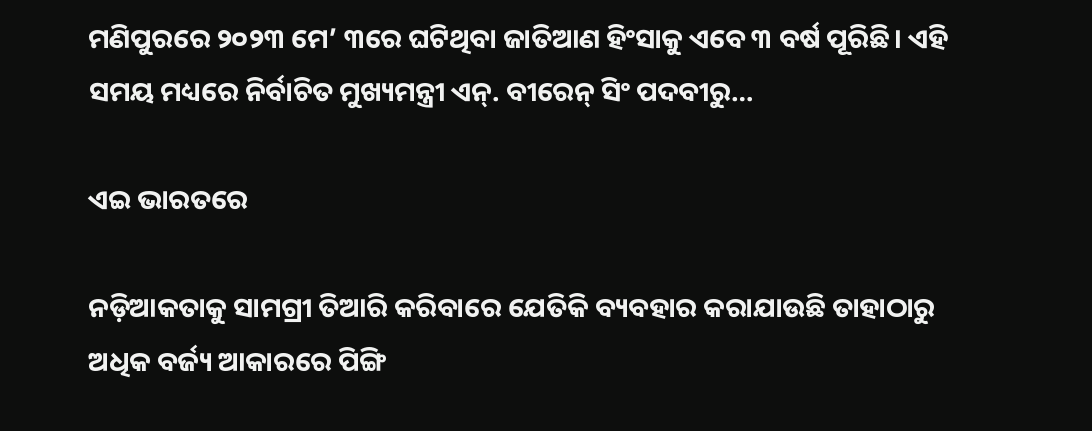ମଣିପୁରରେ ୨୦୨୩ ମେ’ ୩ରେ ଘଟିଥିବା ଜାତିଆଣ ହିଂସାକୁ ଏବେ ୩ ବର୍ଷ ପୂରିଛି। ଏହି ସମୟ ମଧ୍ୟରେ ନିର୍ବାଚିତ ମୁଖ୍ୟମନ୍ତ୍ରୀ ଏନ୍‌. ବୀରେନ୍‌ ସିଂ ପଦବୀରୁ…

ଏଇ ଭାରତରେ

ନଡ଼ିଆକତାକୁ ସାମଗ୍ରୀ ତିଆରି କରିବାରେ ଯେତିକି ବ୍ୟବହାର କରାଯାଉଛି ତାହାଠାରୁ ଅଧିକ ବର୍ଜ୍ୟ ଆକାରରେ ପିଙ୍ଗି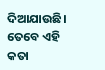ଦିଆଯାଉଛି। ତେବେ ଏହି କତା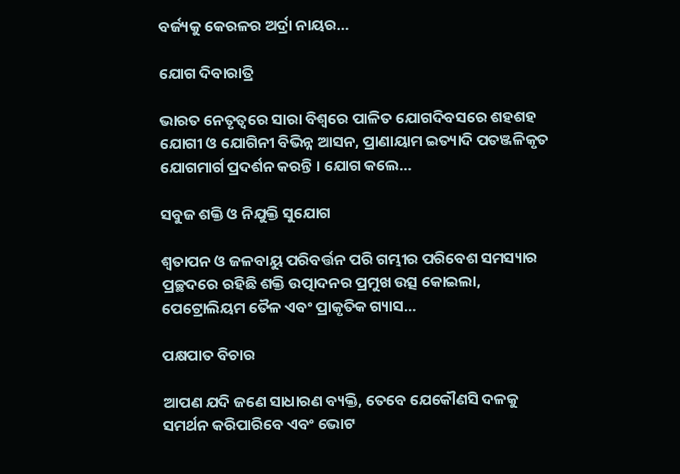ବର୍ଜ୍ୟକୁ କେରଳର ଅର୍ଦ୍ରା ନାୟର…

ଯୋଗ ଦିବାରାତ୍ରି

ଭାରତ ନେତୃତ୍ୱରେ ସାରା ବିଶ୍ୱରେ ପାଳିତ ଯୋଗଦିବସରେ ଶହଶହ ଯୋଗୀ ଓ ଯୋଗିନୀ ବିଭିନ୍ନ ଆସନ, ପ୍ରାଣାୟାମ ଇତ୍ୟାଦି ପତଞ୍ଜଳିକୃତ ଯୋଗମାର୍ଗ ପ୍ରଦର୍ଶନ କରନ୍ତି । ଯୋଗ କଲେ…

ସବୁଜ ଶକ୍ତି ଓ ନିଯୁକ୍ତି ସୁଯୋଗ

ଶ୍ୱତାପନ ଓ ଜଳବାୟୁ ପରିବର୍ତ୍ତନ ପରି ଗମ୍ଭୀର ପରିବେଶ ସମସ୍ୟାର ପ୍ରଚ୍ଛଦରେ ରହିଛି ଶକ୍ତି ଉତ୍ପାଦନର ପ୍ରମୁଖ ଉତ୍ସ କୋଇଲା, ପେଟ୍ରୋଲିୟମ ତୈଳ ଏବଂ ପ୍ରାକୃତିକ ଗ୍ୟାସ…

ପକ୍ଷପାତ ବିଚାର

ଆପଣ ଯଦି ଜଣେ ସାଧାରଣ ବ୍ୟକ୍ତି, ତେବେ ଯେକୌଣସି ଦଳକୁ ସମର୍ଥନ କରିପାରିବେ ଏବଂ ଭୋଟ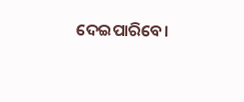ଦେଇପାରିବେ।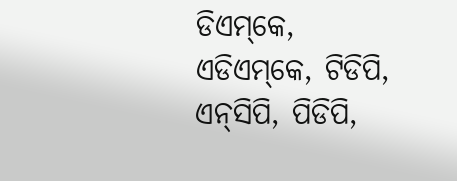ଡିଏମ୍‌କେ, ଏଡିଏମ୍‌କେ, ଟିଡିପି, ଏନ୍‌ସିପି, ପିଡିପି,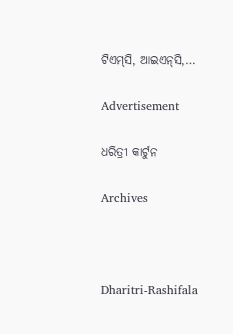ଟିଏମ୍‌ସି, ଆଇଏନ୍‌ସି,…

Advertisement

ଧରିତ୍ରୀ କାର୍ଟୁନ

Archives



Dharitri-Rashifala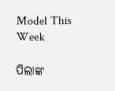Model This Week

ପିଲାଙ୍କ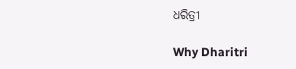ଧରିତ୍ରୀ

Why Dharitri